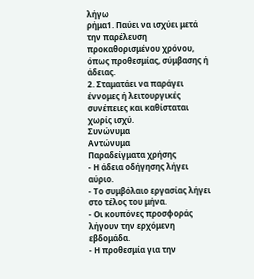λήγω
ρήμα1. Παύει να ισχύει μετά την παρέλευση προκαθορισμένου χρόνου, όπως προθεσμίας, σύμβασης ή άδειας.
2. Σταματάει να παράγει έννομες ή λειτουργικές συνέπειες και καθίσταται χωρίς ισχύ.
Συνώνυμα
Αντώνυμα
Παραδείγματα χρήσης
- Η άδεια οδήγησης λήγει αύριο.
- Το συμβόλαιο εργασίας λήγει στο τέλος του μήνα.
- Οι κουπόνες προσφοράς λήγουν την ερχόμενη εβδομάδα.
- Η προθεσμία για την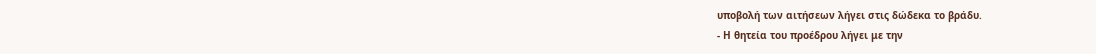υποβολή των αιτήσεων λήγει στις δώδεκα το βράδυ.
- Η θητεία του προέδρου λήγει με την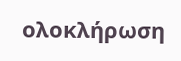ολοκλήρωση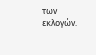των εκλογών.